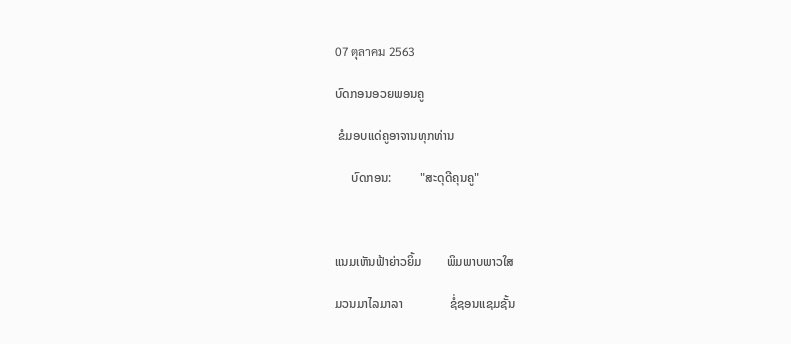07 ตุลาคม 2563

ບົດກອນອວຍພອນຄູ

 ຂໍມອບແດ່ຄູອາຈານທຸກທ່ານ

     ບົດກອນ:         "ສະດຸດີຄຸນຄູ"



ແນມເຫັນຟ້າຍ່າວຍິ້ມ        ພິມພາບພາວໃສ

ມວນມາໄລມາລາ               ຊໍ່ຊອນແຊມຊັ້ນ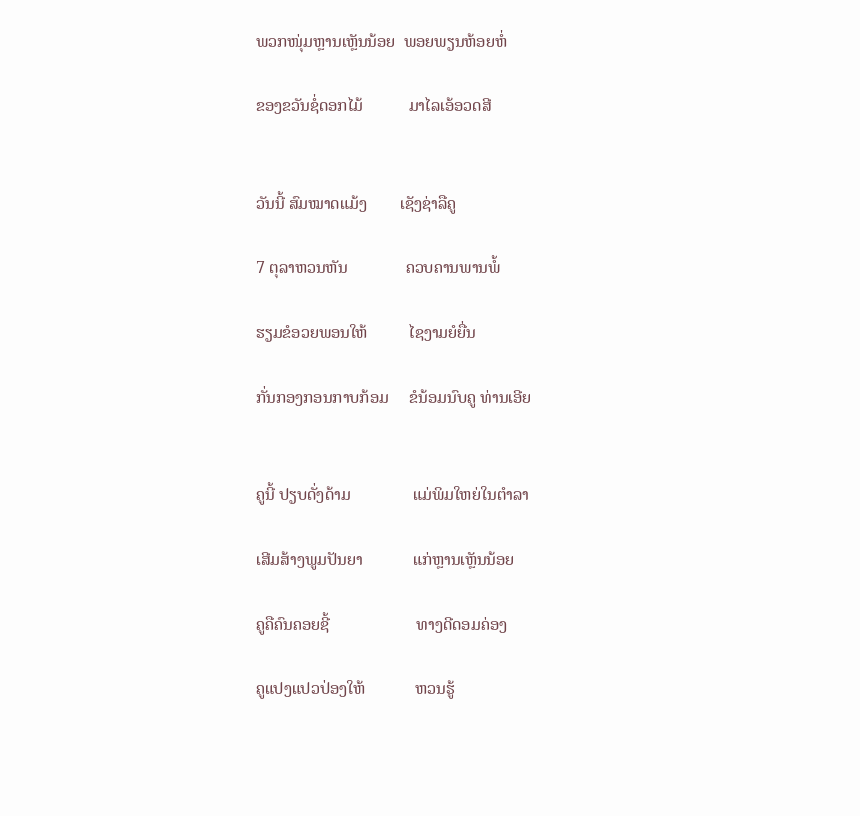ພວກໜຸ່ມຫຼານເຫຼັນນ້ອຍ  ພອຍພຽນຫ້ອຍຫໍ່

ຂອງຂວັນຊໍ່ດອກໄມ້           ມາໄລເອ້ອວດສີ


ວັນນີ້ ສົມໝາດແມ້ງ        ເຊັງຊ່າລືຄູ

7 ຕຸລາຫວນຫັນ              ຄວບຄານພານພໍ້

ຮຽມຂໍອວຍພອນໃຫ້          ໄຊງາມຍໍຍື່ນ

ກັ່ນກອງກອນກາບກ້ອມ     ຂໍນ້ອມນົບຄູ ທ່ານເອີຍ


ຄູນີ້ ປຽບດັ່ງດ້າມ               ແມ່ພິມໃຫຍ່ໃນຕຳລາ

ເສີມສ້າງພູມປັນຍາ            ແກ່ຫຼານເຫຼັນນ້ອຍ

ຄູຄືຄົນຄອຍຊີ້                     ທາງດີດອມຄ່ອງ

ຄູແປງແປວປ່ອງໃຫ້            ຫວນຮູ້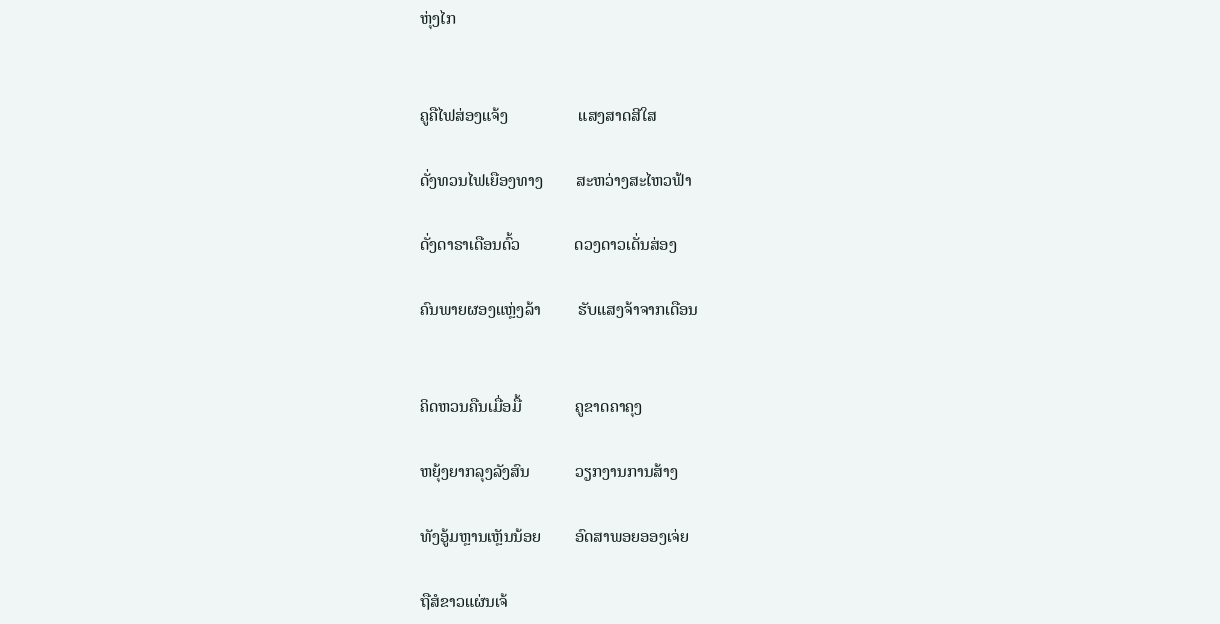ຫຸ່ງໄກ


ຄູຄືໄຟສ່ອງແຈ້ງ                 ແສງສາດສີໃສ

ດັ່ງທວນໄຟເຍືອງທາງ        ສະຫວ່າງສະໄຫວຟ້າ

ດັ່ງດາຣາເດືອນດົ້ວ             ດວງດາວເດັ່ນສ່ອງ

ຄົນພາຍຜອງແຫຼ່ງລ້າ         ຮັບແສງຈ້າຈາກເດືອນ


ຄິດຫວນຄືນເມື່ອມື້             ຄູຂາດຄາຄຸງ

ຫຍຸ້ງຍາກລຸງລັງສົນ           ວຽກງານການສ້າງ

ທັງອູ້ມຫຼານເຫຼັນນ້ອຍ        ອົດສາພອຍອອງເຈ່ຍ

ຖືສໍຂາວແຜ່ນເຈ້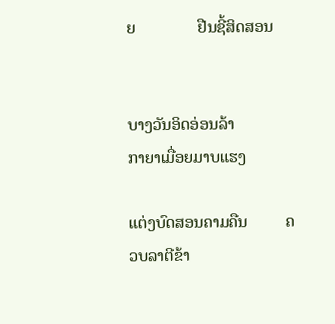ຍ               ຢືນຊີ້ສິດສອນ


ບາງວັນອິດອ່ອນລ້າ             ກາຍາເມື່ອຍມາບແຮງ

ແຕ່ງບົດສອນຄາມຄືນ         ຄວບລາຕີຂ້າ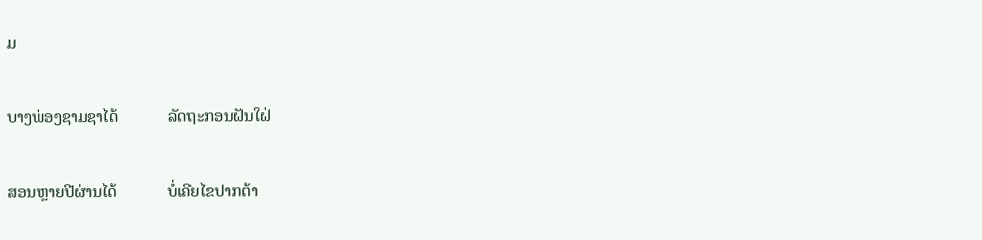ມ

ບາງພ່ອງຊາມຊາໄດ້            ລັດຖະກອນຝັນໃຝ່

ສອນຫຼາຍປີຜ່ານໄດ້            ບໍ່ເຄີຍໄຂປາກຕ້າ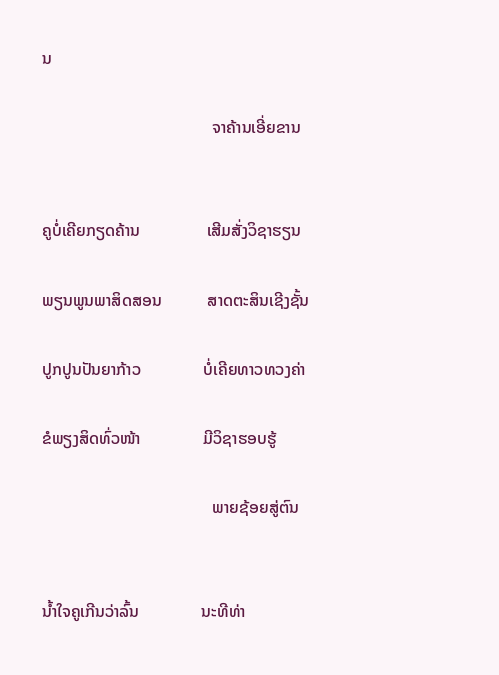ນ

                                         ຈາຄ້ານເອີ່ຍຂານ


ຄູບໍ່ເຄີຍກຽດຄ້ານ                ເສີມສັ່ງວິຊາຮຽນ

ພຽນພູນພາສິດສອນ           ສາດຕະສິນເຊີງຊັ້ນ

ປູກປູນປັນຍາກ້າວ               ບໍ່ເຄີຍທາວທວງຄ່າ

ຂໍພຽງສິດທົ່ວໜ້າ               ມີວິຊາຮອບຮູ້

                                         ພາຍຊ້ອຍສູ່ຕົນ


ນໍ້າໃຈຄູເກີນວ່າລົ້ນ               ນະທີທ່າ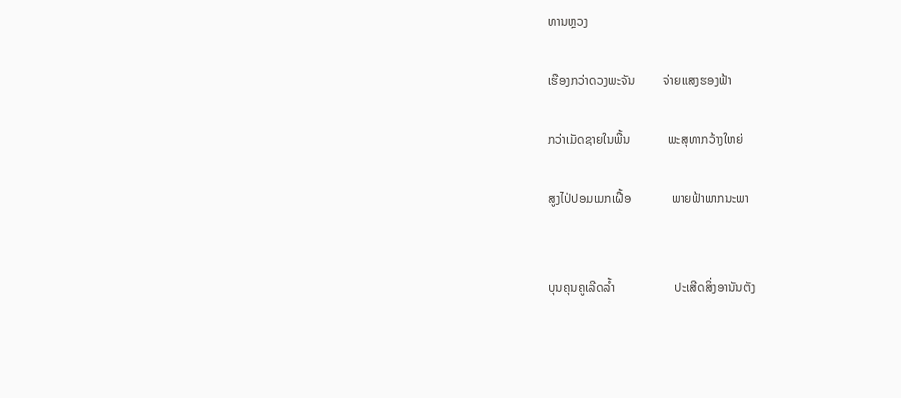ທານຫຼວງ

ເຮືອງກວ່າດວງພະຈັນ         ຈ່າຍແສງຮອງຟ້າ

ກວ່າເມັດຊາຍໃນພື້ນ            ພະສຸທາກວ້າງໃຫຍ່

ສູງໄປ່ປອມເມກເຝື້ອ             ພາຍຟ້າພາກນະພາ


ບຸນຄຸນຄູເລີດລໍ້າ                   ປະເສີດສິ່ງອານັນຕັງ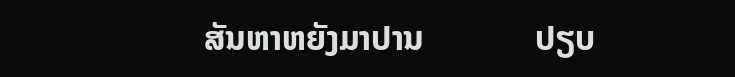ສັນຫາຫຍັງມາປານ             ປຽບ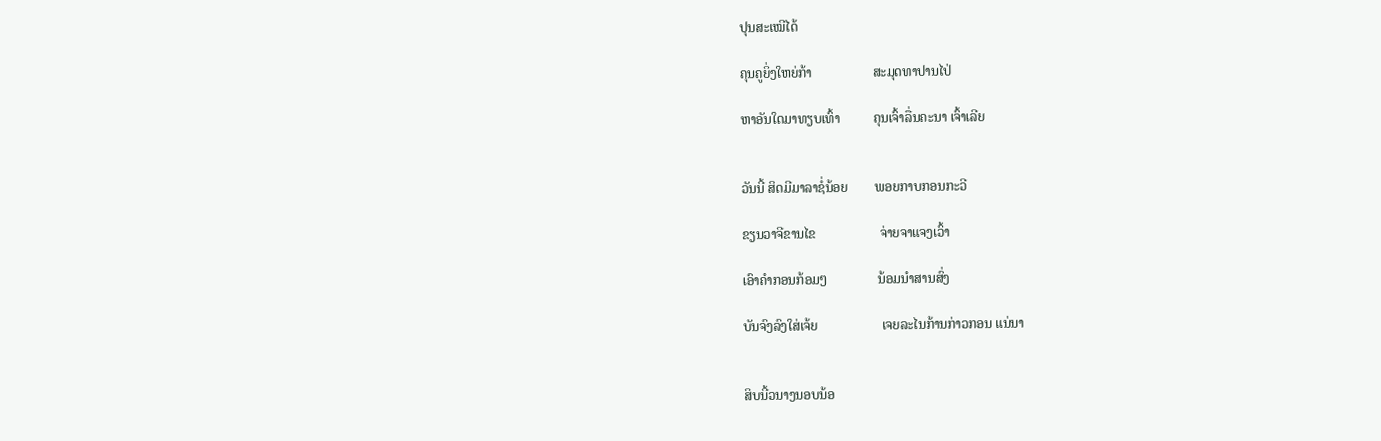ປຸນສະເໝີໄດ້

ຄຸນຄູຍິ່ງໃຫຍ່ກ້າ                  ສະມຸດທາປານໄປ່

ຫາອັນໃດມາທຽບເທົ້າ          ຄຸນເຈົ້າລື່ນຄະນາ ເຈົ້າເລີຍ


ວັນນີ້ ສິດມີມາລາຊໍ່ນ້ອຍ        ພອຍກາບກອນກະວີ

ຂຽນວາຈີຂານໄຂ                   ຈ່າຍຈາແຈງເວົ້າ

ເອົາຄຳກອນກ້ອມໆ               ນ້ອມນຳສານສົ່ງ

ບັນຈົງລົງໃສ່ເຈ້ຍ                   ເຈຍລະໄນກ້ານກ່າວກອນ ແນ່ນາ


ສິບນີ້ວນາງນອບນ້ອ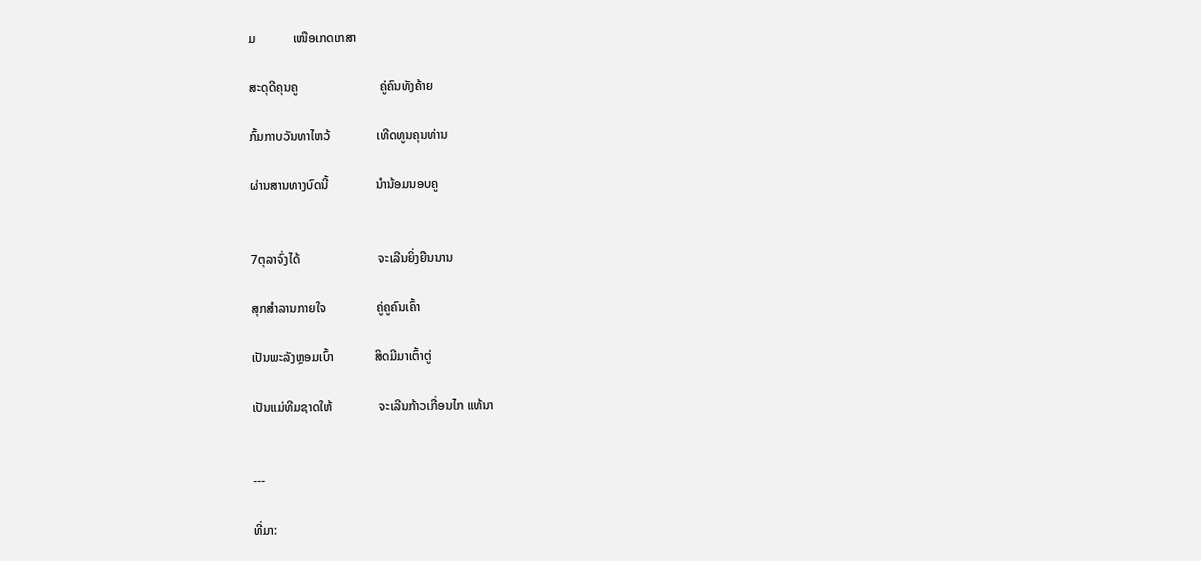ມ            ເໜືອເກດເກສາ

ສະດຸດີຄຸນຄູ                          ຄູ່ຄົນທັງຄ້າຍ

ກົ້ມກາບວັນທາໄຫວ້               ເທີດທູນຄຸນທ່ານ

ຜ່ານສານທາງບົດນີ້               ນຳນ້ອມນອບຄູ


7ຕຸລາຈົ່ງໄດ້                         ຈະເລີນຍິ່ງຍືນນານ

ສຸກສຳລານກາຍໃຈ                ຄູ່ຄູຄົນເຄົ້າ

ເປັນພະລັງຫຼອມເບົ້າ             ສິດມີມາເຕົ້າຕູ່

ເປັນແມ່ທີມຊາດໃຫ້               ຈະເລີນກ້າວເກື່ອນໄກ ແທ້ນາ


---

ທີ່ມາ: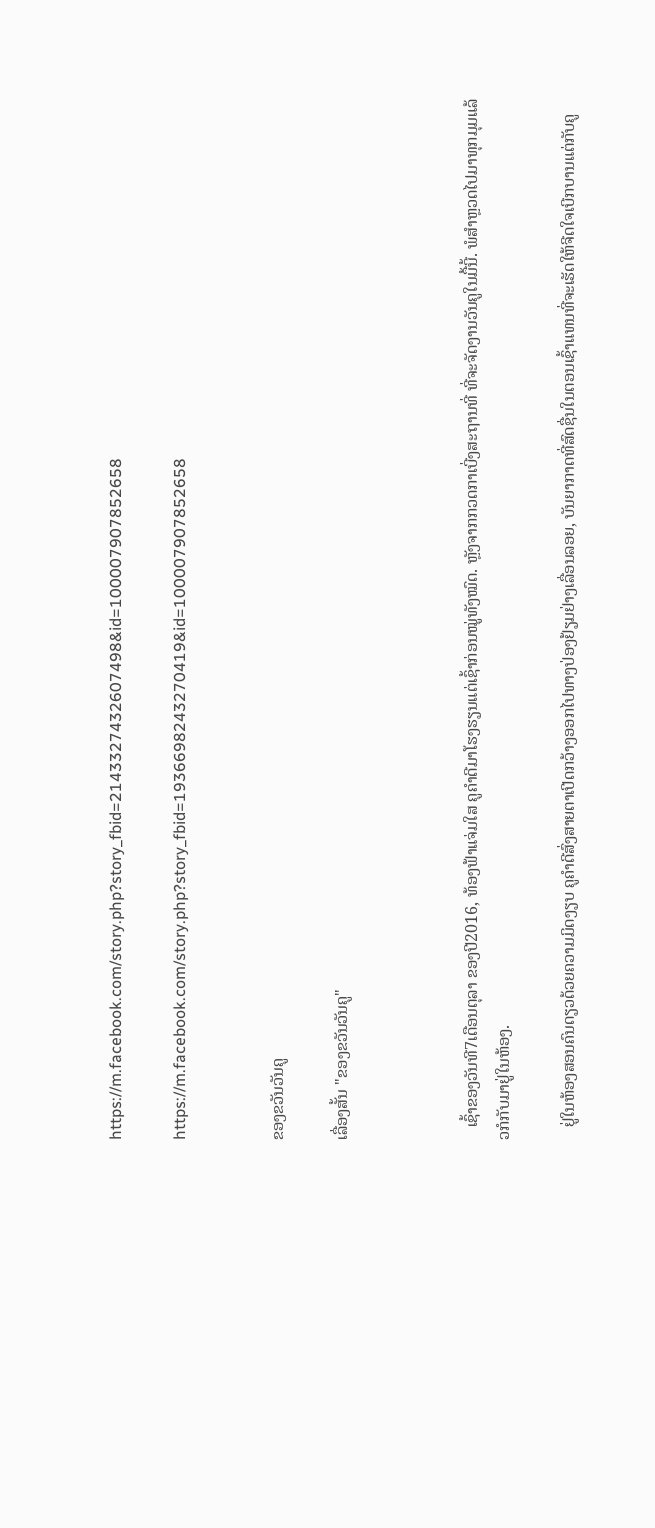https://m.facebook.com/story.php?story_fbid=2143327432607498&id=100007907852658

https://m.facebook.com/story.php?story_fbid=1936698243270419&id=100007907852658


ຂອງຂວັນວັນຄູ

ເລື່ອງສັ້ນ "ຂອງຂວັນວັນຄູ"



   ເຊົ້າຂອງວັນທີ7ເດືອນຕຸລາ ຂອງປີ2016, ທ້ອງຟ້າແຈ່ມໃສ ຄູຄຳດີມາໂຮງຮຽນແຕ່ເຊົ້າກ່ອນໝູ່ທັງໝົດ. ຫຼັງຈາກກວດກາເບີ່ງສະຖານທີ່ ທີ່ຈະຈັດງານວັນຄູໃນມື້ນີ້. ພໍສຳຫຼວດໄປມາທຸກມຸມແລ້ວກໍກັບມາຢູ່ໃນຫ້ອງ.

   ຢູ່ໃນຫ້ອງສອນຄົນດຽວດ້ວຍຄວາມມິດງຽບ ຄູຄຳດີສົ່ງສາຍຕາເປີດກວ້າງອອກໄປທາງປ່ອງຢ້ຽມຢ່າງເລື່ອນລອຍ, ບັນຍາກາດທີ່ສົດຊື່ນໃນຕອນເຊົ້າແທນທີ່ຈະເຮັດໃຫ້ຈີດໃຈເບີກບານແຕ່ກັບຄູ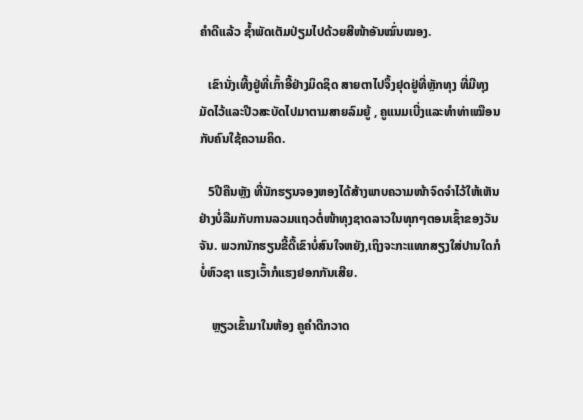ຄຳດີແລ້ວ ຊ້ຳພັດເຕັມປ່ຽມໄປດ້ວຍສີໜ້າອັນໝົ່ນໝອງ.

   ເຂົານັ່ງເທີ້ງຢູ່ທີ່ເກົ້າອີ້ຢ່າງມິດຊິດ ສາຍຕາໄປຈຶ້ງຢຸດຢູ່ທີ່ຫຼັກທຸງ ທີ່ມີທຸງມັດໄວ້ແລະປີວສະບັດໄປມາຕາມສາຍລົມຍູ້ , ຄູແນມເບີ່ງແລະທຳທ່າເໝືອນກັບຄົນໃຊ້ຄວາມຄິດ.

   5ປີຄືນຫຼັງ ທີ່ນັກຮຽນຈອງຫອງໄດ້ສ້າງພາບຄວາມໜ້າຈົດຈຳໄວ້ໃຫ້ເຫັນຢ່າງບໍ່ລືມກັບການລວມແຖວຕໍ່ໜ້າທຸງຊາດລາວໃນທຸກໆຕອນເຊົ້າຂອງວັນຈັນ. ພວກນັກຮຽນຂີ້ດື້ເຂົາບໍ່ສົນໃຈຫຍັງ,ເຖິງຈະກະແທກສຽງໃສ່ປານໃດກໍບໍ່ຫົວຊາ ແຮງເວົ້າກໍແຮງຢອກກັນເສີຍ.

    ຫຼຽວເຂົ້າມາໃນຫ້ອງ ຄູຄຳດີກວາດ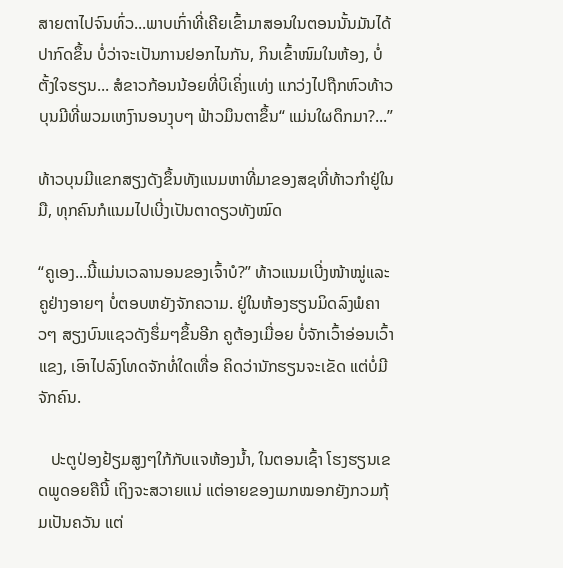ສາຍຕາໄປຈົນທົ່ວ...ພາບເກົ່າທີ່ເຄີຍເຂົ້າມາສອນໃນຕອນນັ້ນມັນໄດ້ປາກົດຂຶ້ນ ບໍ່ວ່າຈະເປັນການຢອກໄນກັນ, ກິນເຂົ້າໜົມໃນຫ້ອງ, ບໍ່ຕັ້ງໃຈຮຽນ... ສໍຂາວກ້ອນນ້ອຍທີ່ບິເຄິ່ງແທ່ງ ແກວ່ງໄປຖືກຫົວທ້າວບຸນມີທີ່ພວມເຫງົານອນງຸບໆ ຟ້າວມຶນຕາຂຶ້ນ“ ແມ່ນໃຜດຶກມາ?...”

ທ້າວບຸນມີແຂກສຽງດັງຂຶ້ນທັງແນມຫາທີ່ມາຂອງສຊທີ່ທ້າວກຳຢູ່ໃນມື, ທຸກຄົນກໍແນມໄປເບີ່ງເປັນຕາດຽວທັງໝົດ

“ຄູເອງ...ນີ້ແມ່ນເວລານອນຂອງເຈົ້າບໍ?” ທ້າວແນມເບີ່ງໜ້າໝູ່ແລະຄູຢ່າງອາຍໆ ບໍ່ຕອບຫຍັງຈັກຄວາມ. ຢູ່ໃນຫ້ອງຮຽນມິດລົງພໍຄາວໆ ສຽງບົນແຊວດັງຮຶ່ມໆຂຶ້ນອີກ ຄູຕ້ອງເມື່ອຍ ບໍ່ຈັກເວົ້າອ່ອນເວົ້າແຂງ, ເອົາໄປລົງໂທດຈັກທໍ່ໃດເທື່ອ ຄິດວ່ານັກຮຽນຈະເຂັດ ແຕ່ບໍ່ມີຈັກຄົນ.

   ປະຕູປ່ອງຢ້ຽມສູງໆໃກ້ກັບແຈຫ້ອງນ້ຳ, ໃນຕອນເຊົ້າ ໂຮງຮຽນເຂດພູດອຍຄືນີ້ ເຖິງຈະສວາຍແນ່ ແຕ່ອາຍຂອງເມກໝອກຍັງກວມກຸ້ມເປັນຄວັນ ແຕ່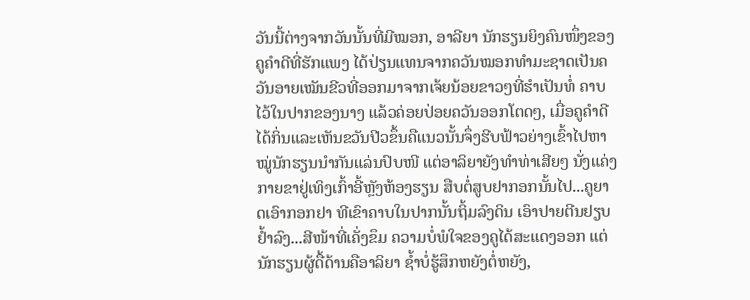ວັນນີ້ຕ່າງຈາກວັນນັ້ນທີ່ມີໝອກ, ອາລີຍາ ນັກຮຽນຍິງຄົນໜຶ່ງຂອງຄູຄຳດີທີ່ຮັກແພງ ໄດ້ປ່ຽນແທນຈາກຄວັນໝອກທຳມະຊາດເປັນຄວັນອາຍເໝັນຂີວທີ່ອອກມາຈາກເຈ້ຍນ້ອຍຂາວໆທີ່ຮຳເປັນທໍ່ ຄາບໄວ້ໃນປາກຂອງນາງ ແລ້ວຄ່ອຍປ່ອຍຄວັນອອກໂຕດໆ, ເມື່ອຄູຄຳດີໄດ້ກິ່ນແລະເຫັນຂວັນປີວຂຶ້ນຄືແນວນັ້ນຈຶ່ງຮີບຟ້າວຍ່າງເຂົ້າໄປຫາ ໝູ່ນັກຮຽນນຳກັນແລ່ນປົບໜີ ແຕ່ອາລິຍາຍັງທຳທ່າເສີຍໆ ນັ່ງແຄ່ງກາຍຂາຢູ່ເທິງເກົ້າອີ້ຫຼັງຫ້ອງຮຽນ ສືບຕໍ່ສູບຢາກອກນັ້ນໄປ...ຄູຍາດເອົາກອກຢາ ທີເຂົາຄາບໃນປາກນັ້ນຖິ້ມລົງດິນ ເອົາປາຍຕີນຢຽບຢໍ້າລົງ...ສີໜ້າທີ່ເຄັ່ງຂຶມ ຄວາມບໍ່ພໍໃຈຂອງຄູໄດ້ສະແດງອອກ ແຕ່ນັກຮຽນຜູ້ດື້ດ້ານຄືອາລິຍາ ຊໍ້າບໍ່ຮູ້ສຶກຫຍັງຕໍ່ຫຍັງ,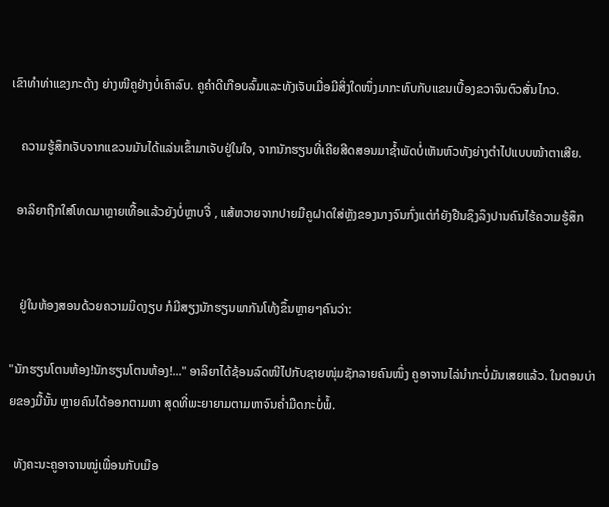ເຂົາທຳທ່າແຂງກະດ້າງ ຍ່າງໜີຄູຢ່າງບໍ່ເຄົາລົບ. ຄູຄຳດີເກືອບລົ້ມແລະທັງເຈັບເມື່ອມີສິ່ງໃດໜຶ່ງມາກະທົບກັບແຂນເບື້ອງຂວາຈົນຕົວສັ່ນໄກວ.

   ຄວາມຮູ້ສຶກເຈັບຈາກແຂວນມັນໄດ້ແລ່ນເຂົ້າມາເຈັບຢູ່ໃນໃຈ, ຈາກນັກຮຽນທີ່ເຄີຍສີດສອນມາຊໍ້າພັດບໍ່ເຫັນຫົວທັງຍ່າງຕຳໄປແບບໜ້າຕາເສີຍ.

  ອາລິຍາຖືກໃສ່ໂທດມາຫຼາຍເທື້ອແລ້ວຍັງບໍ່ຫຼາບຈື່ , ແສ້ຫວາຍຈາກປາຍມືຄູຝາດໃສ່ຫຼັງຂອງນາງຈົນກົ່ງແຕ່ກໍຍັງຢືນຊຶງລຶງປານຄົນໄຮ້ຄວາມຮູ້ສຶກ


   ຢູ່ໃນຫ້ອງສອນດ້ວຍຄວາມມິດງຽບ ກໍມີສຽງນັກຮຽນພາກັນໂທ້ງຂຶ້ນຫຼາຍໆຄົນວ່າ:

"ນັກຮຽນໂຕນຫ້ອງ!ນັກຮຽນໂຕນຫ້ອງ!..." ອາລິຍາໄດ້ຊ້ອນລົດໜີໄປກັບຊາຍໜຸ່ມຊັກລາຍຄົນໜຶ່ງ ຄູອາຈານໄລ່ນຳກະບໍ່ມັນເສຍແລ້ວ. ໃນຕອນບ່າຍຂອງມື້ນັ້ນ ຫຼາຍຄົນໄດ້ອອກຕາມຫາ ສຸດທີ່ພະຍາຍາມຕາມຫາຈົນຄ່ຳມືດກະບໍ່ພໍ້.

  ທັງຄະນະຄູອາຈານໝູ່ເພື່ອນກັບເມືອ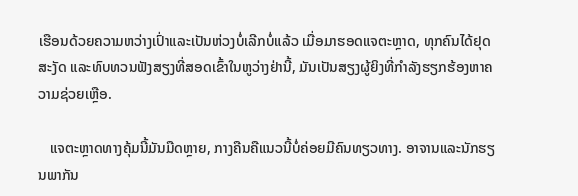ເຮືອນດ້ວຍຄວາມຫວ່າງເປົ່າແລະເປັນຫ່ວງບໍ່ເລີກບໍ່ແລ້ວ ເມື່ອມາຮອດແຈຕະຫຼາດ, ທຸກຄົນໄດ້ຢຸດສະງັດ ແລະທົບທວນຟັງສຽງທີ່ສອດເຂົ້າໃນຫູວ່າງຢ່ານີ້, ມັນເປັນສຽງຜູ້ຍິງທີ່ກຳລັງຮຽກຮ້ອງຫາຄວາມຊ່ວຍເຫຼືອ.

   ແຈຕະຫຼາດທາງຄຸ້ມນີ້ມັນມືດຫຼາຍ, ກາງຄືນຄືແນວນີ້ບໍ່ຄ່ອຍມີຄົນທຽວທາງ. ອາຈານແລະນັກຮຽນພາກັນ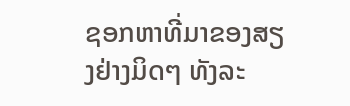ຊອກຫາທີ່ມາຂອງສຽງຢ່າງມິດໆ ທັງລະ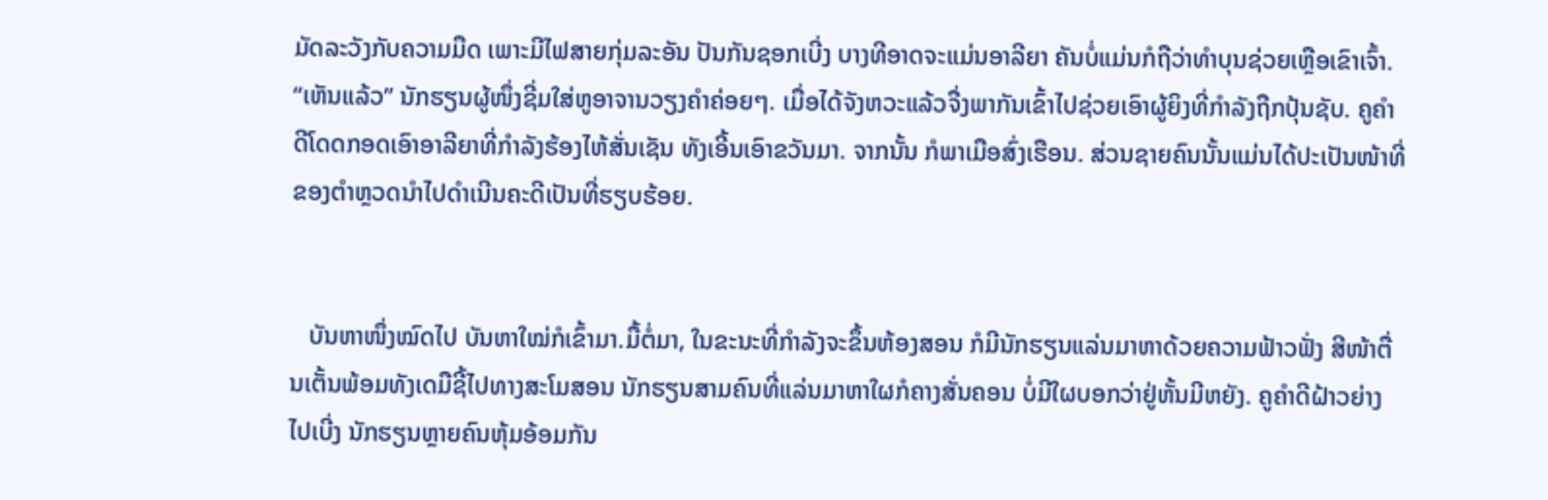ມັດລະວັງກັບຄວາມມືດ ເພາະມີໄຟສາຍກຸ່ມລະອັນ ປັນກັນຊອກເບີ່ງ ບາງທີອາດຈະແມ່ນອາລີຍາ ຄັນບໍ່ແມ່ນກໍຖືວ່າທຳບຸນຊ່ວຍເຫຼືອເຂົາເຈົ້າ. “ເຫັນແລ້ວ” ນັກຮຽນຜູ້ໜຶ່ງຊີ່ມໃສ່ຫູອາຈານວຽງຄຳຄ່ອຍໆ. ເມື່ອໄດ້ຈັງຫວະແລ້ວຈື່ງພາກັນເຂົ້າໄປຊ່ວຍເອົາຜູ້ຍິງທີ່ກຳລັງຖືກປຸ້ນຊັບ. ຄູຄຳດີໂດດກອດເອົາອາລີຍາທີ່ກຳລັງຮ້ອງໄຫ້ສັ່ນເຊັນ ທັງເອີ້ນເອົາຂວັນມາ. ຈາກນັ້ນ ກໍພາເມືອສົ່ງເຮືອນ. ສ່ວນຊາຍຄົນນັ້ນແມ່ນໄດ້ປະເປັນໜ້າທີ່ຂອງຕຳຫຼວດນຳໄປດຳເນີນຄະດີເປັນທີ່ຮຽບຮ້ອຍ.


   ບັນຫາໜຶ່ງໝົດໄປ ບັນຫາໃໝ່ກໍເຂົ້າມາ.ມື້ຕໍ່ມາ, ໃນຂະນະທີ່ກຳລັງຈະຂຶ້ນຫ້ອງສອນ ກໍມີນັກຮຽນແລ່ນມາຫາດ້ວຍຄວາມຟ້າວຟັ່ງ ສີໜ້າຕື່ນເຕັ້ນພ້ອມທັງເດມືຊີ້ໄປທາງສະໂມສອນ ນັກຮຽນສາມຄົນທີ່ແລ່ນມາຫາໃຜກໍຄາງສັ່ນຄອນ ບໍ່ມີໃຜບອກວ່າຢູ່ຫັ້ນມີຫຍັງ. ຄູຄຳດີຝ້າວຍ່າງໄປເບີ່ງ ນັກຮຽນຫຼາຍຄົນຫຸ້ມອ້ອມກັນ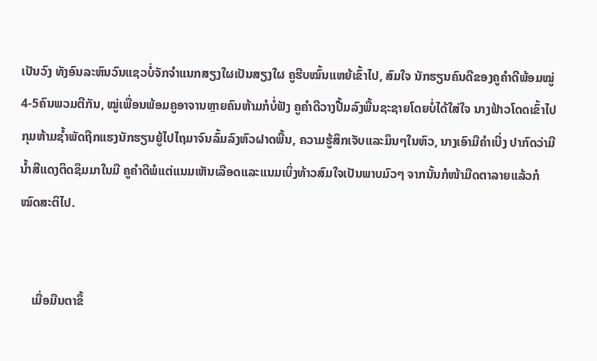ເປັນວົງ ທັງອົນລະຫົນວົນແຊວບໍ່ຈັກຈຳແນກສຽງໃຜເປັນສຽງໃຜ ຄູຮີບໝົ້ນແຫຍ້ເຂົ້າໄປ, ສົມໃຈ ນັກຮຽນຄົນດີຂອງຄູຄຳດີພ້ອມໝູ່4-5ຄົນພວມຕີກັນ, ໝູ່ເພື່ອນພ້ອມຄູອາຈານຫຼາຍຄົນຫ້າມກໍບໍ່ຟັງ ຄູຄຳດີວາງປື້ມລົງພື້ນຊະຊາຍໂດຍບໍ່ໄດ້ໃສ່ໃຈ ນາງຟ້າວໂດດເຂົ້າໄປກຸມຫ້າມຊໍ້າພັດຖືກແຮງນັກຮຽນຍູ້ໄປໄຖມາຈົນລົ້ມລົງຫົວຝາດພື້ນ, ຄວາມຮູ້ສຶກເຈັບແລະມຶນໆໃນຫົວ, ນາງເອົາມືຄຳເບີ່ງ ປາກົດວ່າມີນໍ້າສີແດງຕິດຊຶມມາໃນມື ຄູຄຳດີພໍແຕ່ແນມເຫັນເລືອດແລະແນມເບິ່ງທ້າວສົມໃຈເປັນພາບມົວໆ ຈາກນັ້ນກໍໜ້າມືດຕາລາຍແລ້ວກໍໝົດສະຕິໄປ.


    ເມື່ອມືນຕາຂຶ້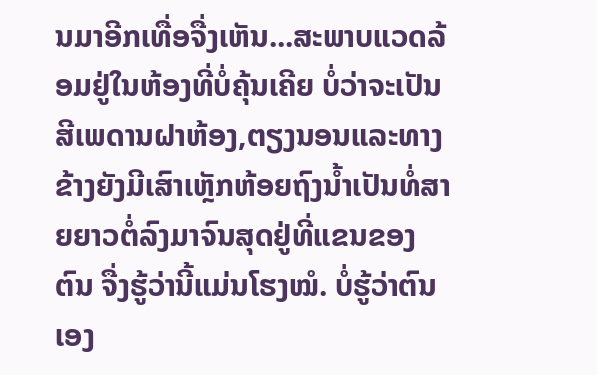ນມາອີກເທື່ອຈື່ງເຫັນ...ສະພາບແວດລ້ອມຢູ່ໃນຫ້ອງທີ່ບໍ່ຄຸ້ນເຄີຍ ບໍ່ວ່າຈະເປັນສີເພດານຝາຫ້ອງ,ຕຽງນອນແລະທາງຂ້າງຍັງມີເສົາເຫຼັກຫ້ອຍຖົງນໍ້າເປັນທໍ່ສາຍຍາວຕໍ່ລົງມາຈົນສຸດຢູ່ທີ່ແຂນຂອງຕົນ ຈື່ງຮູ້ວ່ານີ້ແມ່ນໂຮງໝໍ. ບໍ່ຮູ້ວ່າຕົນເອງ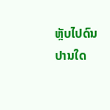ຫຼັບໄປດົນປານໃດ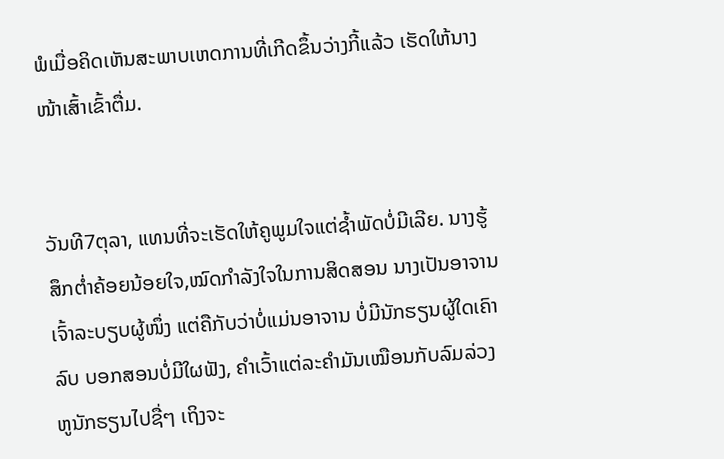ພໍເມື່ອຄິດເຫັນສະພາບເຫດການທີ່ເກີດຂຶ້ນວ່າງກີ້ແລ້ວ ເຮັດໃຫ້ນາງໜ້າເສົ້າເຂົ້າຕື່ມ.


ວັນທີ7ຕຸລາ, ແທນທີ່ຈະເຮັດໃຫ້ຄູພູມໃຈແຕ່ຊໍ້າພັດບໍ່ມີເລີຍ. ນາງຮູ້ສຶກຕ່ຳຄ້ອຍນ້ອຍໃຈ,ໝົດກຳລັງໃຈໃນການສິດສອນ ນາງເປັນອາຈານເຈົ້າລະບຽບຜູ້ໜຶ່ງ ແຕ່ຄືກັບວ່າບໍ່ແມ່ນອາຈານ ບໍ່ມີນັກຮຽນຜູ້ໃດເຄົາລົບ ບອກສອນບໍ່ມີໃຜຟັງ, ຄຳເວົ້າແຕ່ລະຄຳມັນເໝືອນກັບລົມລ່ວງຫູນັກຮຽນໄປຊື່ໆ ເຖິງຈະ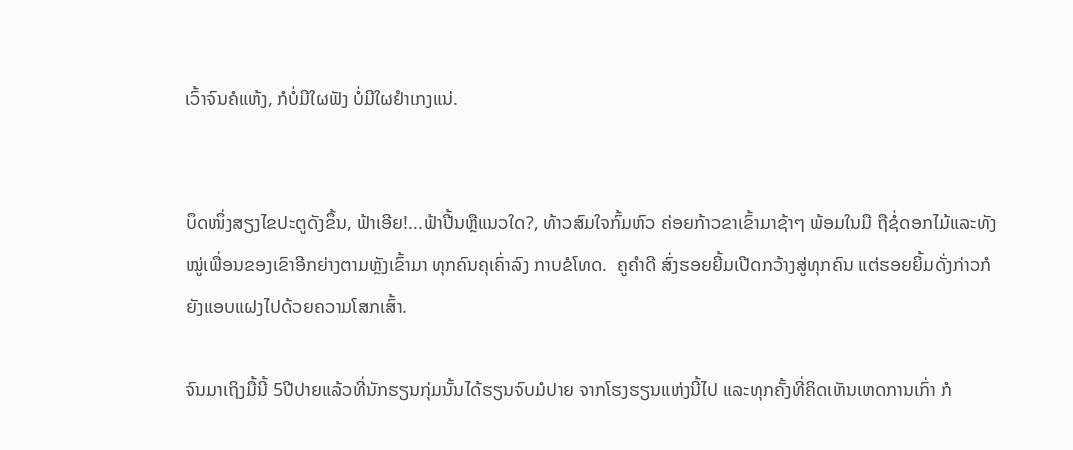ເວົ້າຈົນຄໍແຫ້ງ, ກໍບໍ່ມີໃຜຟັງ ບໍ່ມີໃຜຢຳເກງແນ່.


ບຶດໜຶ່ງສຽງໄຂປະຕູດັງຂຶ້ນ, ຟ້າເອີຍ!...ຟ້າປີ້ນຫຼືແນວໃດ?, ທ້າວສົມໃຈກົ້ມຫົວ ຄ່ອຍກ້າວຂາເຂົ້າມາຊ້າໆ ພ້ອມໃນມື ຖືຊໍ່ດອກໄມ້ແລະທັງໝູ່ເພື່ອນຂອງເຂົາອີກຍ່າງຕາມຫຼັງເຂົ້າມາ ທຸກຄົນຄຸເຄົ່າລົງ ກາບຂໍໂທດ.  ຄູຄຳດີ ສົ່ງຮອຍຍີ້ມເປີດກວ້າງສູ່ທຸກຄົນ ແຕ່ຮອຍຍິ້ມດັ່ງກ່າວກໍຍັງແອບແຝງໄປດ້ວຍຄວາມໂສກເສົ້າ.

ຈົນມາເຖິງມື້ນີ້ 5ປີປາຍແລ້ວທີ່ນັກຮຽນກຸ່ມນັ້ນໄດ້ຮຽນຈົບມໍປາຍ ຈາກໂຮງຮຽນແຫ່ງນີ້ໄປ ແລະທຸກຄັ້ງທີ່ຄິດເຫັນເຫດການເກົ່າ ກໍ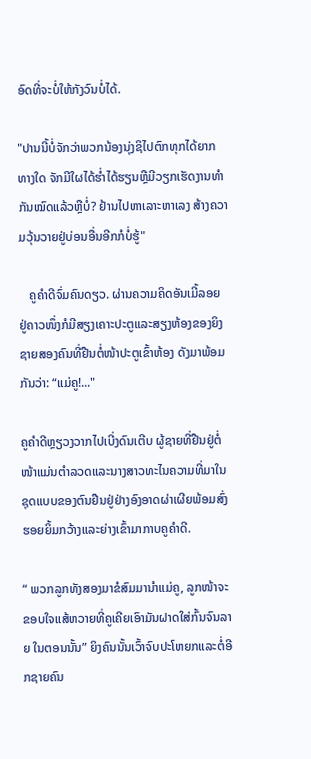ອົດທີ່ຈະບໍ່ໃຫ້ກັງວົນບໍ່ໄດ້.

"ປານນີ້ບໍ່ຈັກວ່າພວກນ້ອງນຸ່ງຊິໄປຕົກທຸກໄດ້ຍາກທາງໃດ ຈັກມີໃຜໄດ້ຮ່ຳໄດ້ຮຽນຫຼືມີວຽກເຮັດງານທຳກັນໝົດແລ້ວຫຼືບໍ່? ຢ້ານໄປຫາເລາະຫາເລງ ສ້າງຄວາມວຸ້ນວາຍຢູ່ບ່ອນອື່ນອີກກໍບໍ່ຮູ້"

   ຄູຄຳດີຈົ່ມຄົນດຽວ. ຜ່ານຄວາມຄິດອັນເມີ້ລອຍ ຢູ່ຄາວໜຶ່ງກໍມີສຽງເຄາະປະຕູແລະສຽງຫ້ອງຂອງຍິງຊາຍສອງຄົນທີ່ຢືນຕໍ່ໜ້າປະຕູເຂົ້າຫ້ອງ ດັງມາພ້ອມກັນວ່າ: “ແມ່ຄູ!..."

ຄູຄຳດີຫຼຽວງວາກໄປເບີ່ງດົນເຕີບ ຜູ້ຊາຍທີ່ຢືນຢູ່ຕໍ່ໜ້າແມ່ນຕຳລວດແລະນາງສາວທະໄນຄວາມທີ່ມາໃນຊຸດແບບຂອງຕົນຢືນຢູ່ຢ່າງອົງອາດຜ່າເຜີຍພ້ອມສົ່ງຮອຍຍິ້ມກວ້າງແລະຍ່າງເຂົ້າມາກາບຄູຄຳດີ.

“ ພວກລູກທັງສອງມາຂໍສົມມານຳແມ່ຄູ, ລູກໜ້າຈະຂອບໃຈແສ້ຫວາຍທີ່ຄູເຄີຍເອົາມັນຝາດໃສ່ກົ້ນຈົນລາຍ ໃນຕອນນັ້ນ” ຍິງຄົນນັ້ນເວົ້າຈົບປະໂຫຍກແລະຕໍ່ອີກຊາຍຄົນ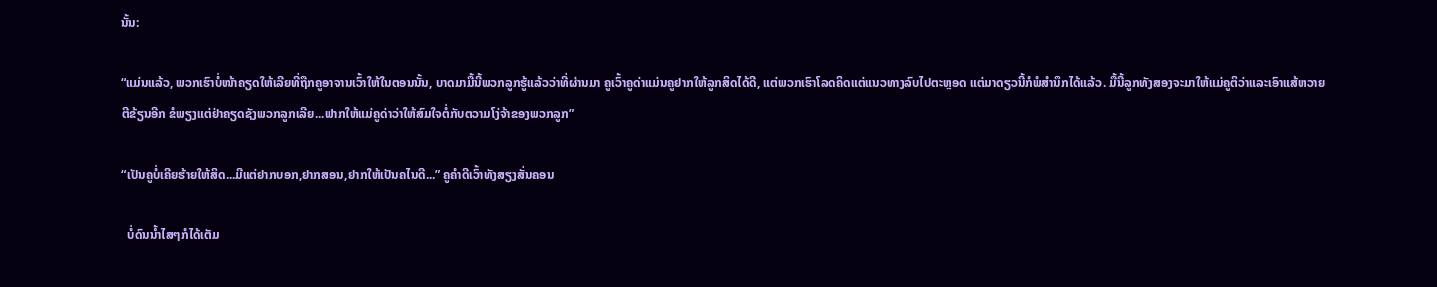ນັ້ນ:

“ແມ່ນແລ້ວ, ພວກເຮົາບໍ່ໜ້າຄຽດໃຫ້ເລີຍທີ່ຖືກຄູອາຈານເວົ້າໃຫ້ໃນຕອນນັ້ນ, ບາດມາມື້ນີ້ພວກລູກຮູ້ແລ້ວວ່າທີ່ຜ່ານມາ ຄູເວົ້າຄູດ່າແມ່ນຄູຢາກໃຫ້ລູກສິດໄດ້ດີ, ແຕ່ພວກເຮົາໂລດຄິດແຕ່ແນວທາງລົບໄປຕະຫຼອດ ແຕ່ມາດຽວນີ້ກໍພໍສຳນຶກໄດ້ແລ້ວ. ມື້ນີ້ລູກທັງສອງຈະມາໃຫ້ແມ່ຄູຕິວ່າແລະເອົາແສ້ຫວາຍຕີຂ້ຽນອີກ ຂໍພຽງແຕ່ຢ່າຄຽດຊັງພວກລູກເລີຍ...ຟາກໃຫ້ແມ່ຄູດ່າວ່າໃຫ້ສົມໃຈຕໍ່ກັບຕວາມໂງ່ຈ້າຂອງພວກລູກ”

“ເປັນຄູບໍ່ເຄີຍຮ້າຍໃຫ້ສິດ...ມີແຕ່ຢາກບອກ,ຢາກສອນ,ຢາກໃຫ້ເປັນຄໄນດີ...” ຄູຄຳດີເວົ້າທັງສຽງສັ່ນຄອນ

  ບໍ່ດົນນໍ້າໄສໆກໍໄດ້ເຕັມ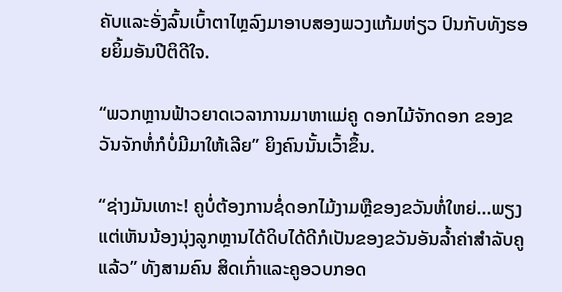ຄັບແລະອັ່ງລົ້ນເບົ້າຕາໄຫຼລົງມາອາບສອງພວງແກ້ມຫ່ຽວ ປົນກັບທັງຮອຍຍິ້ມອັນປີຕິດີໃຈ.

“ພວກຫຼານຟ້າວຍາດເວລາການມາຫາແມ່ຄູ ດອກໄມ້ຈັກດອກ ຂອງຂວັນຈັກຫໍ່ກໍບໍ່ມີມາໃຫ້ເລີຍ” ຍິງຄົນນັ້ນເວົ້າຂຶ້ນ.

“ຊ່າງມັນເທາະ! ຄູບໍ່ຕ້ອງການຊໍ່ດອກໄມ້ງາມຫຼືຂອງຂວັນຫໍ່ໃຫຍ່...ພຽງແຕ່ເຫັນນ້ອງນຸ່ງລູກຫຼານໄດ້ດິບໄດ້ດີກໍເປັນຂອງຂວັນອັນລ້ຳຄ່າສຳລັບຄູແລ້ວ” ທັງສາມຄົນ ສິດເກົ່າແລະຄູອວບກອດ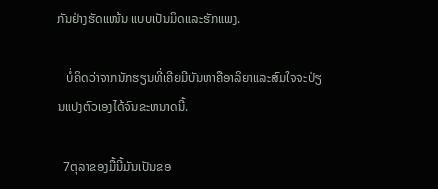ກັນຢ່າງຮັດແໜ້ນ ແບບເປັນມິດແລະຮັກແພງ.

   ບໍ່ຄິດວ່າຈາກນັກຮຽນທີ່ເຄີຍມີບັນຫາຄືອາລິຍາແລະສົມໃຈຈະປ່ຽນແປງຕົວເອງໄດ້ຈົນຂະຫນາດນີ້.

  7ຕຸລາຂອງມື້ນີ້ມັນເປັນຂອ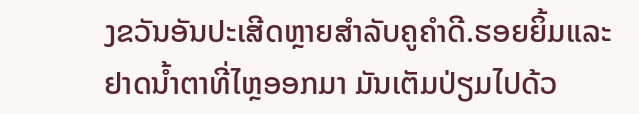ງຂວັນອັນປະເສີດຫຼາຍສຳລັບຄູຄຳດີ.ຮອຍຍິ້ມແລະຢາດນໍ້າຕາທີ່ໄຫຼອອກມາ ມັນເຕັມປ່ຽມໄປດ້ວ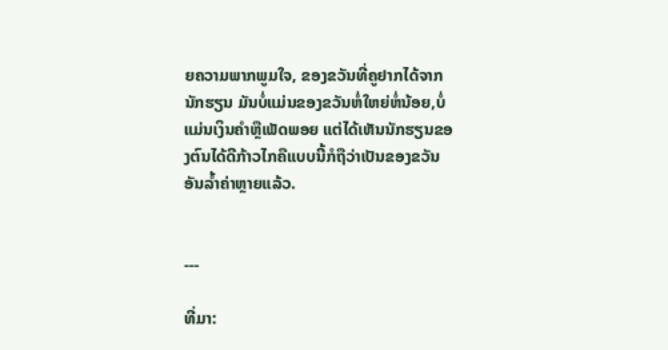ຍຄວາມພາກພູມໃຈ, ຂອງຂວັນທີ່ຄູຢາກໄດ້ຈາກນັກຮຽນ ມັນບໍ່ແມ່ນຂອງຂວັນຫໍ່ໃຫຍ່ຫໍ່ນ້ອຍ,ບໍ່ແມ່ນເງິນຄຳຫຼືເພັດພອຍ ແຕ່ໄດ້ເຫັນນັກຮຽນຂອງຕົນໄດ້ດີກ້າວໄກຄືແບບນີ້ກໍຖືວ່າເປັນຂອງຂວັນອັນລໍ້າຄ່າຫຼາຍແລ້ວ.


---

ທີ່ມາ: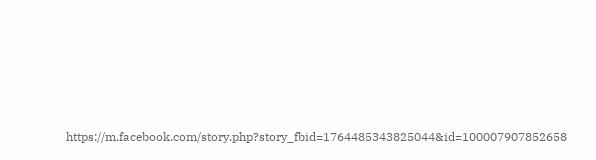https://m.facebook.com/story.php?story_fbid=1764485343825044&id=100007907852658